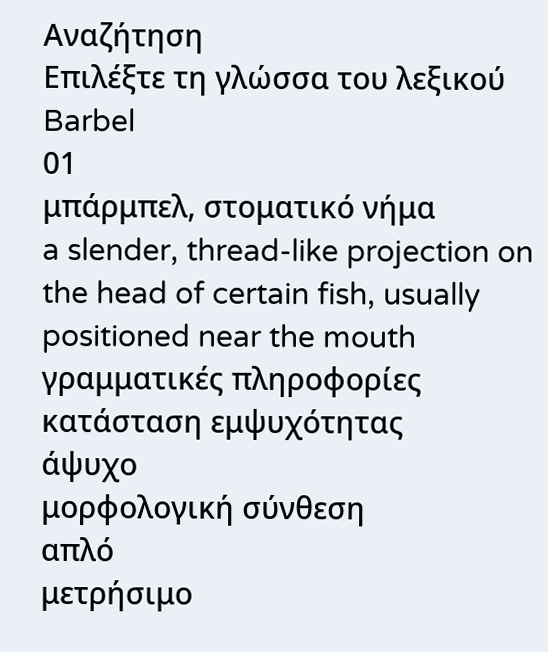Αναζήτηση
Επιλέξτε τη γλώσσα του λεξικού
Barbel
01
μπάρμπελ, στοματικό νήμα
a slender, thread-like projection on the head of certain fish, usually positioned near the mouth
γραμματικές πληροφορίες
κατάσταση εμψυχότητας
άψυχο
μορφολογική σύνθεση
απλό
μετρήσιμο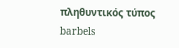πληθυντικός τύπος
barbels